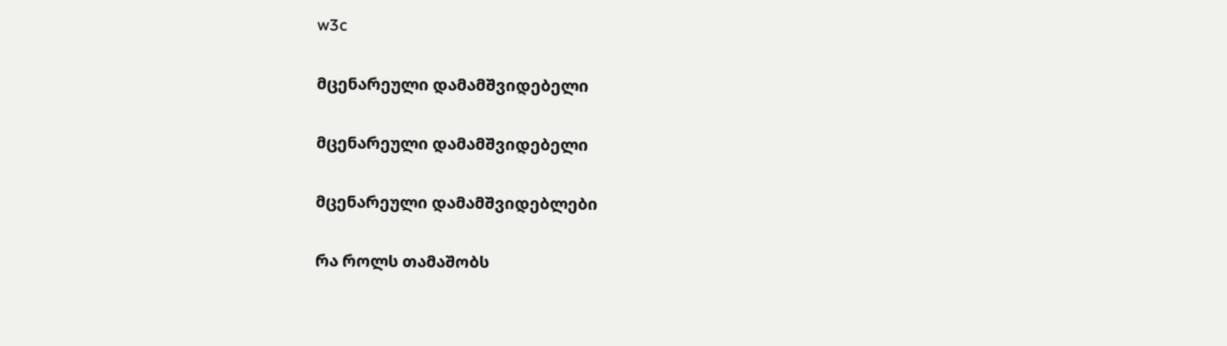w3c

მცენარეული დამამშვიდებელი

მცენარეული დამამშვიდებელი

მცენარეული დამამშვიდებლები

რა როლს თამაშობს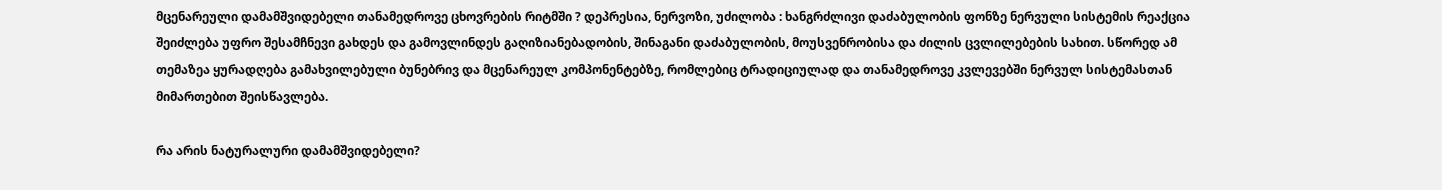მცენარეული დამამშვიდებელი თანამედროვე ცხოვრების რიტმში ? დეპრესია, ნერვოზი, უძილობა : ხანგრძლივი დაძაბულობის ფონზე ნერვული სისტემის რეაქცია შეიძლება უფრო შესამჩნევი გახდეს და გამოვლინდეს გაღიზიანებადობის, შინაგანი დაძაბულობის, მოუსვენრობისა და ძილის ცვლილებების სახით. სწორედ ამ თემაზეა ყურადღება გამახვილებული ბუნებრივ და მცენარეულ კომპონენტებზე, რომლებიც ტრადიციულად და თანამედროვე კვლევებში ნერვულ სისტემასთან მიმართებით შეისწავლება.

რა არის ნატურალური დამამშვიდებელი?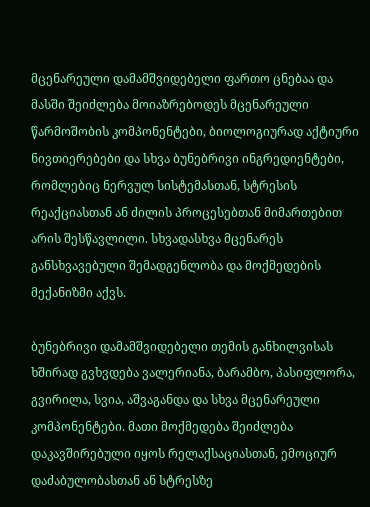მცენარეული დამამშვიდებელი ფართო ცნებაა და მასში შეიძლება მოიაზრებოდეს მცენარეული წარმოშობის კომპონენტები, ბიოლოგიურად აქტიური ნივთიერებები და სხვა ბუნებრივი ინგრედიენტები, რომლებიც ნერვულ სისტემასთან, სტრესის რეაქციასთან ან ძილის პროცესებთან მიმართებით არის შესწავლილი. სხვადასხვა მცენარეს განსხვავებული შემადგენლობა და მოქმედების მექანიზმი აქვს.

ბუნებრივი დამამშვიდებელი თემის განხილვისას ხშირად გვხვდება ვალერიანა, ბარამბო, პასიფლორა, გვირილა, სვია, აშვაგანდა და სხვა მცენარეული კომპონენტები. მათი მოქმედება შეიძლება დაკავშირებული იყოს რელაქსაციასთან, ემოციურ დაძაბულობასთან ან სტრესზე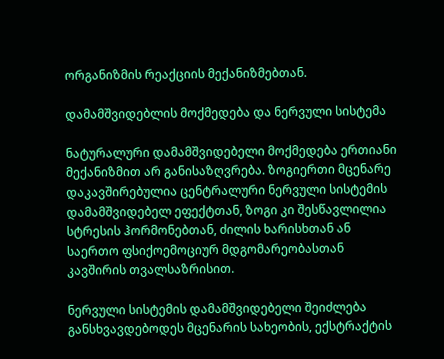ორგანიზმის რეაქციის მექანიზმებთან.

დამამშვიდებლის მოქმედება და ნერვული სისტემა

ნატურალური დამამშვიდებელი მოქმედება ერთიანი მექანიზმით არ განისაზღვრება. ზოგიერთი მცენარე დაკავშირებულია ცენტრალური ნერვული სისტემის დამამშვიდებელ ეფექტთან, ზოგი კი შესწავლილია სტრესის ჰორმონებთან, ძილის ხარისხთან ან საერთო ფსიქოემოციურ მდგომარეობასთან კავშირის თვალსაზრისით.

ნერვული სისტემის დამამშვიდებელი შეიძლება განსხვავდებოდეს მცენარის სახეობის, ექსტრაქტის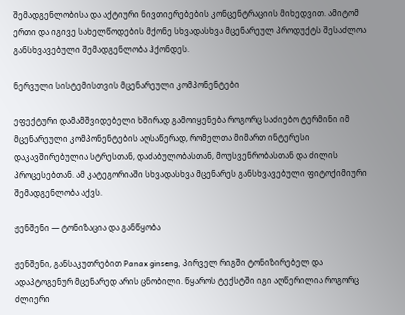შემადგენლობისა და აქტიური ნივთიერებების კონცენტრაციის მიხედვით. ამიტომ ერთი და იგივე სახელწოდების მქონე სხვადასხვა მცენარეულ პროდუქტს შესაძლოა განსხვავებული შემადგენლობა ჰქონდეს.

ნერვული სისტემისთვის მცენარეული კომპონენტები

ეფექტური დამამშვიდებელი ხშირად გამოიყენება როგორც საძიებო ტერმინი იმ მცენარეული კომპონენტების აღსაწერად, რომელთა მიმართ ინტერესი დაკავშირებულია სტრესთან, დაძაბულობასთან, მოუსვენრობასთან და ძილის პროცესებთან. ამ კატეგორიაში სხვადასხვა მცენარეს განსხვავებული ფიტოქიმიური შემადგენლობა აქვს.

ჟენშენი — ტონიზაცია და განწყობა

ჟენშენი, განსაკუთრებით Panax ginseng, პირველ რიგში ტონიზირებელ და ადაპტოგენურ მცენარედ არის ცნობილი. წყაროს ტექსტში იგი აღწერილია როგორც ძლიერი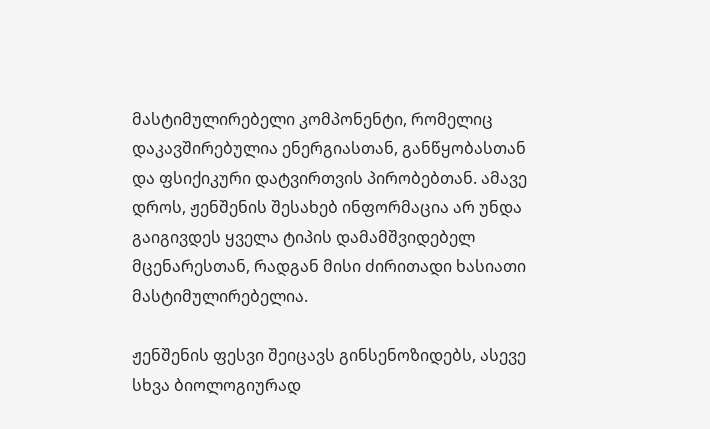მასტიმულირებელი კომპონენტი, რომელიც დაკავშირებულია ენერგიასთან, განწყობასთან და ფსიქიკური დატვირთვის პირობებთან. ამავე დროს, ჟენშენის შესახებ ინფორმაცია არ უნდა გაიგივდეს ყველა ტიპის დამამშვიდებელ მცენარესთან, რადგან მისი ძირითადი ხასიათი მასტიმულირებელია.

ჟენშენის ფესვი შეიცავს გინსენოზიდებს, ასევე სხვა ბიოლოგიურად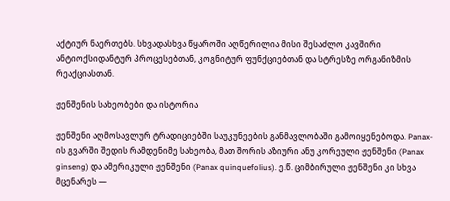აქტიურ ნაერთებს. სხვადასხვა წყაროში აღწერილია მისი შესაძლო კავშირი ანტიოქსიდანტურ პროცესებთან, კოგნიტურ ფუნქციებთან და სტრესზე ორგანიზმის რეაქციასთან.

ჟენშენის სახეობები და ისტორია

ჟენშენი აღმოსავლურ ტრადიციებში საუკუნეების განმავლობაში გამოიყენებოდა. Panax-ის გვარში შედის რამდენიმე სახეობა, მათ შორის აზიური ანუ კორეული ჟენშენი (Panax ginseng) და ამერიკული ჟენშენი (Panax quinquefolius). ე.წ. ციმბირული ჟენშენი კი სხვა მცენარეს —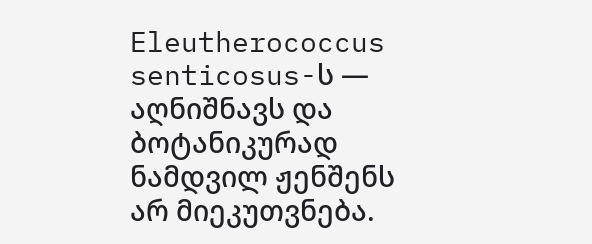Eleutherococcus senticosus-ს — აღნიშნავს და ბოტანიკურად ნამდვილ ჟენშენს არ მიეკუთვნება.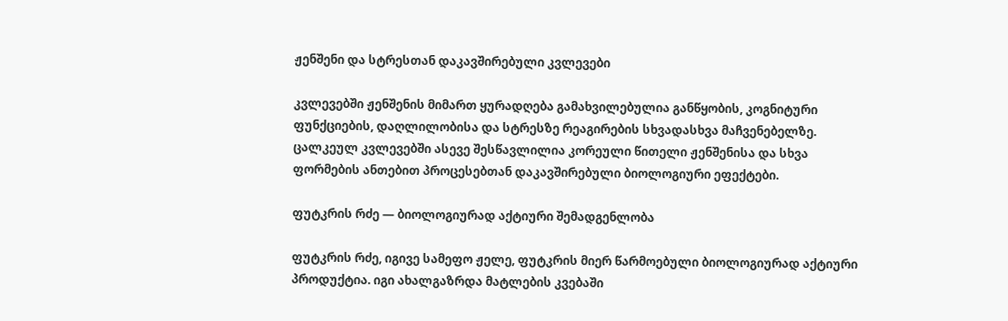ჟენშენი და სტრესთან დაკავშირებული კვლევები

კვლევებში ჟენშენის მიმართ ყურადღება გამახვილებულია განწყობის, კოგნიტური ფუნქციების, დაღლილობისა და სტრესზე რეაგირების სხვადასხვა მაჩვენებელზე. ცალკეულ კვლევებში ასევე შესწავლილია კორეული წითელი ჟენშენისა და სხვა ფორმების ანთებით პროცესებთან დაკავშირებული ბიოლოგიური ეფექტები.

ფუტკრის რძე — ბიოლოგიურად აქტიური შემადგენლობა

ფუტკრის რძე, იგივე სამეფო ჟელე, ფუტკრის მიერ წარმოებული ბიოლოგიურად აქტიური პროდუქტია. იგი ახალგაზრდა მატლების კვებაში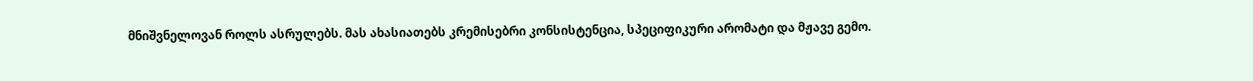მნიშვნელოვან როლს ასრულებს. მას ახასიათებს კრემისებრი კონსისტენცია, სპეციფიკური არომატი და მჟავე გემო.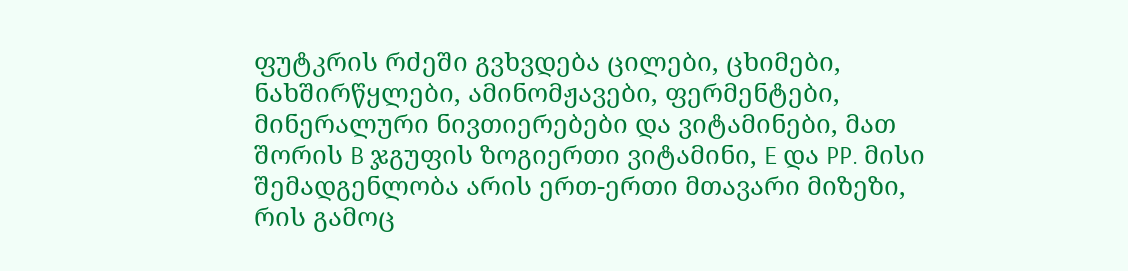ფუტკრის რძეში გვხვდება ცილები, ცხიმები, ნახშირწყლები, ამინომჟავები, ფერმენტები, მინერალური ნივთიერებები და ვიტამინები, მათ შორის B ჯგუფის ზოგიერთი ვიტამინი, E და PP. მისი შემადგენლობა არის ერთ-ერთი მთავარი მიზეზი, რის გამოც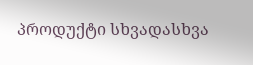პროდუქტი სხვადასხვა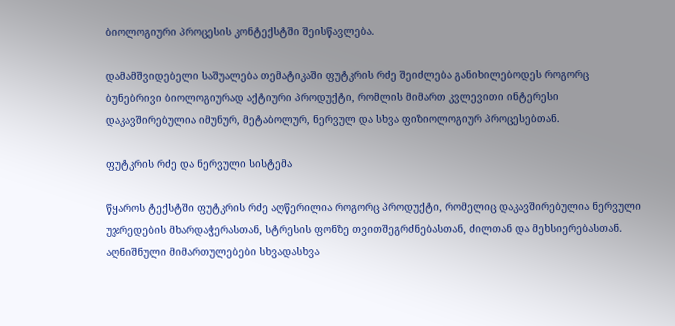ბიოლოგიური პროცესის კონტექსტში შეისწავლება.

დამამშვიდებელი საშუალება თემატიკაში ფუტკრის რძე შეიძლება განიხილებოდეს როგორც ბუნებრივი ბიოლოგიურად აქტიური პროდუქტი, რომლის მიმართ კვლევითი ინტერესი დაკავშირებულია იმუნურ, მეტაბოლურ, ნერვულ და სხვა ფიზიოლოგიურ პროცესებთან.

ფუტკრის რძე და ნერვული სისტემა

წყაროს ტექსტში ფუტკრის რძე აღწერილია როგორც პროდუქტი, რომელიც დაკავშირებულია ნერვული უჯრედების მხარდაჭერასთან, სტრესის ფონზე თვითშეგრძნებასთან, ძილთან და მეხსიერებასთან. აღნიშნული მიმართულებები სხვადასხვა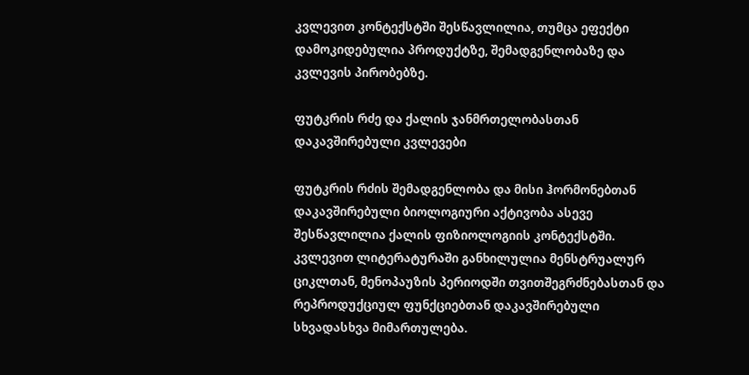კვლევით კონტექსტში შესწავლილია, თუმცა ეფექტი დამოკიდებულია პროდუქტზე, შემადგენლობაზე და კვლევის პირობებზე.

ფუტკრის რძე და ქალის ჯანმრთელობასთან დაკავშირებული კვლევები

ფუტკრის რძის შემადგენლობა და მისი ჰორმონებთან დაკავშირებული ბიოლოგიური აქტივობა ასევე შესწავლილია ქალის ფიზიოლოგიის კონტექსტში. კვლევით ლიტერატურაში განხილულია მენსტრუალურ ციკლთან, მენოპაუზის პერიოდში თვითშეგრძნებასთან და რეპროდუქციულ ფუნქციებთან დაკავშირებული სხვადასხვა მიმართულება.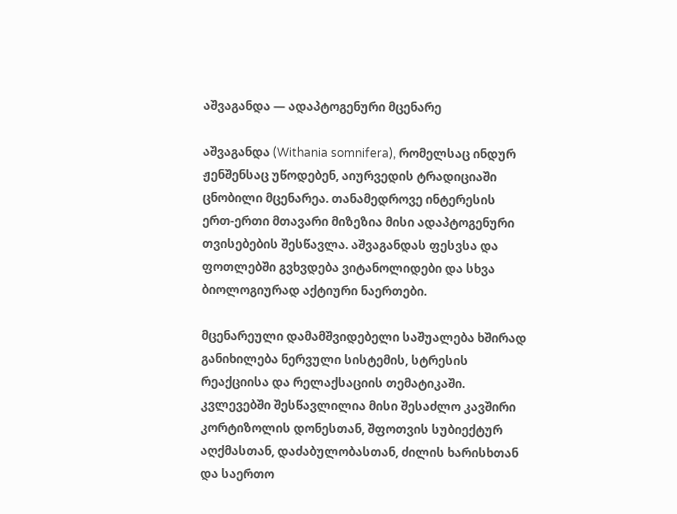აშვაგანდა — ადაპტოგენური მცენარე

აშვაგანდა (Withania somnifera), რომელსაც ინდურ ჟენშენსაც უწოდებენ, აიურვედის ტრადიციაში ცნობილი მცენარეა. თანამედროვე ინტერესის ერთ-ერთი მთავარი მიზეზია მისი ადაპტოგენური თვისებების შესწავლა. აშვაგანდას ფესვსა და ფოთლებში გვხვდება ვიტანოლიდები და სხვა ბიოლოგიურად აქტიური ნაერთები.

მცენარეული დამამშვიდებელი საშუალება ხშირად განიხილება ნერვული სისტემის, სტრესის რეაქციისა და რელაქსაციის თემატიკაში. კვლევებში შესწავლილია მისი შესაძლო კავშირი კორტიზოლის დონესთან, შფოთვის სუბიექტურ აღქმასთან, დაძაბულობასთან, ძილის ხარისხთან და საერთო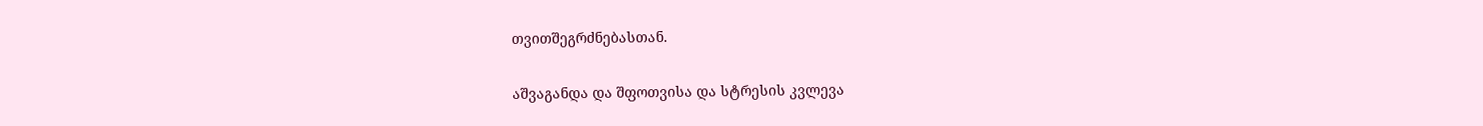თვითშეგრძნებასთან.

აშვაგანდა და შფოთვისა და სტრესის კვლევა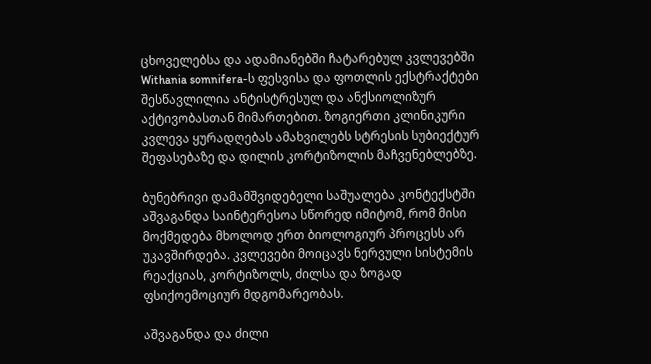ცხოველებსა და ადამიანებში ჩატარებულ კვლევებში Withania somnifera-ს ფესვისა და ფოთლის ექსტრაქტები შესწავლილია ანტისტრესულ და ანქსიოლიზურ აქტივობასთან მიმართებით. ზოგიერთი კლინიკური კვლევა ყურადღებას ამახვილებს სტრესის სუბიექტურ შეფასებაზე და დილის კორტიზოლის მაჩვენებლებზე.

ბუნებრივი დამამშვიდებელი საშუალება კონტექსტში აშვაგანდა საინტერესოა სწორედ იმიტომ, რომ მისი მოქმედება მხოლოდ ერთ ბიოლოგიურ პროცესს არ უკავშირდება. კვლევები მოიცავს ნერვული სისტემის რეაქციას, კორტიზოლს, ძილსა და ზოგად ფსიქოემოციურ მდგომარეობას.

აშვაგანდა და ძილი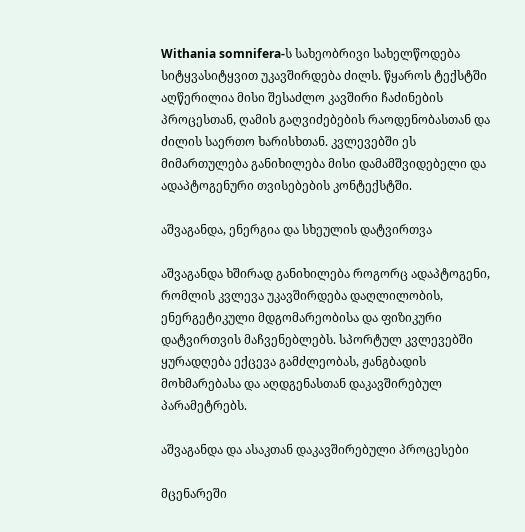Withania somnifera-ს სახეობრივი სახელწოდება სიტყვასიტყვით უკავშირდება ძილს. წყაროს ტექსტში აღწერილია მისი შესაძლო კავშირი ჩაძინების პროცესთან, ღამის გაღვიძებების რაოდენობასთან და ძილის საერთო ხარისხთან. კვლევებში ეს მიმართულება განიხილება მისი დამამშვიდებელი და ადაპტოგენური თვისებების კონტექსტში.

აშვაგანდა, ენერგია და სხეულის დატვირთვა

აშვაგანდა ხშირად განიხილება როგორც ადაპტოგენი, რომლის კვლევა უკავშირდება დაღლილობის, ენერგეტიკული მდგომარეობისა და ფიზიკური დატვირთვის მაჩვენებლებს. სპორტულ კვლევებში ყურადღება ექცევა გამძლეობას, ჟანგბადის მოხმარებასა და აღდგენასთან დაკავშირებულ პარამეტრებს.

აშვაგანდა და ასაკთან დაკავშირებული პროცესები

მცენარეში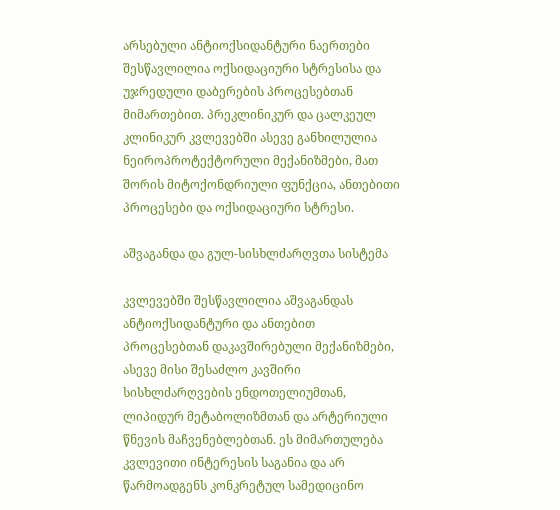არსებული ანტიოქსიდანტური ნაერთები შესწავლილია ოქსიდაციური სტრესისა და უჯრედული დაბერების პროცესებთან მიმართებით. პრეკლინიკურ და ცალკეულ კლინიკურ კვლევებში ასევე განხილულია ნეიროპროტექტორული მექანიზმები, მათ შორის მიტოქონდრიული ფუნქცია, ანთებითი პროცესები და ოქსიდაციური სტრესი.

აშვაგანდა და გულ-სისხლძარღვთა სისტემა

კვლევებში შესწავლილია აშვაგანდას ანტიოქსიდანტური და ანთებით პროცესებთან დაკავშირებული მექანიზმები, ასევე მისი შესაძლო კავშირი სისხლძარღვების ენდოთელიუმთან, ლიპიდურ მეტაბოლიზმთან და არტერიული წნევის მაჩვენებლებთან. ეს მიმართულება კვლევითი ინტერესის საგანია და არ წარმოადგენს კონკრეტულ სამედიცინო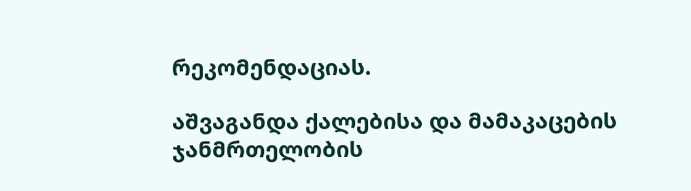რეკომენდაციას.

აშვაგანდა ქალებისა და მამაკაცების ჯანმრთელობის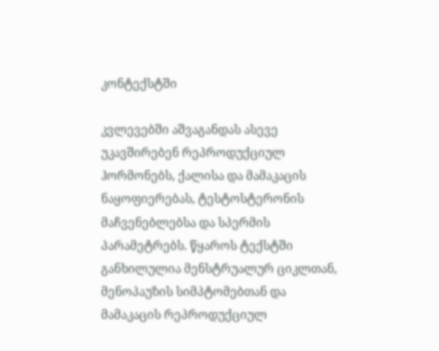კონტექსტში

კვლევებში აშვაგანდას ასევე უკავშირებენ რეპროდუქციულ ჰორმონებს, ქალისა და მამაკაცის ნაყოფიერებას, ტესტოსტერონის მაჩვენებლებსა და სპერმის პარამეტრებს. წყაროს ტექსტში განხილულია მენსტრუალურ ციკლთან, მენოპაუზის სიმპტომებთან და მამაკაცის რეპროდუქციულ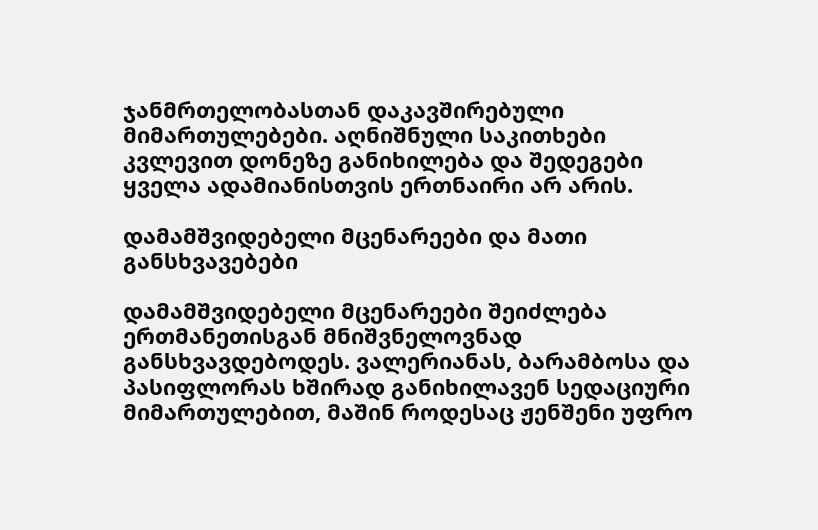ჯანმრთელობასთან დაკავშირებული მიმართულებები. აღნიშნული საკითხები კვლევით დონეზე განიხილება და შედეგები ყველა ადამიანისთვის ერთნაირი არ არის.

დამამშვიდებელი მცენარეები და მათი განსხვავებები

დამამშვიდებელი მცენარეები შეიძლება ერთმანეთისგან მნიშვნელოვნად განსხვავდებოდეს. ვალერიანას, ბარამბოსა და პასიფლორას ხშირად განიხილავენ სედაციური მიმართულებით, მაშინ როდესაც ჟენშენი უფრო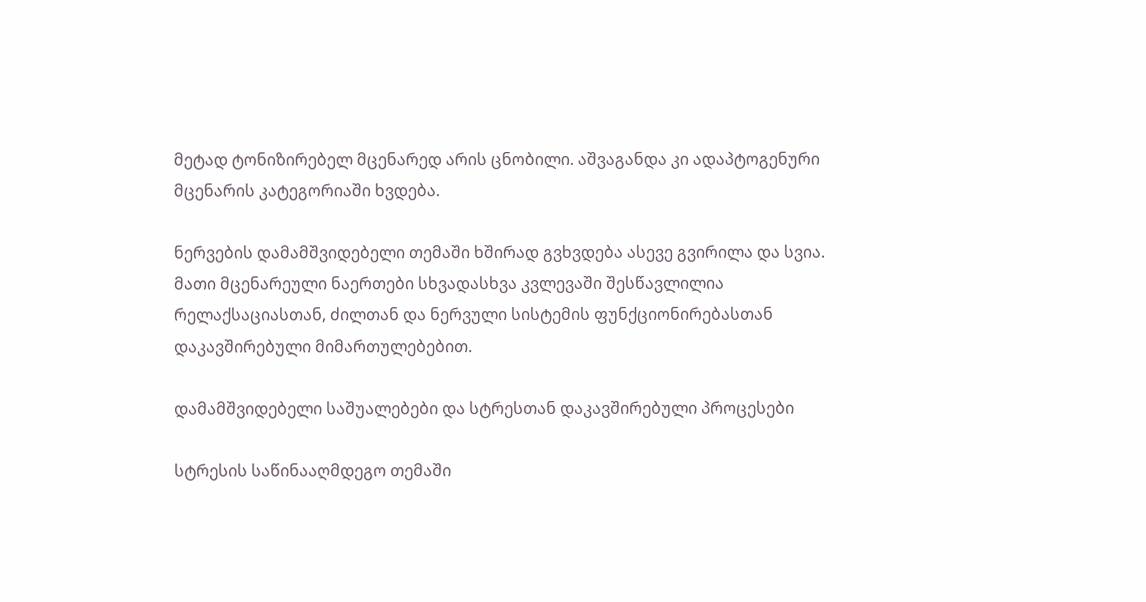მეტად ტონიზირებელ მცენარედ არის ცნობილი. აშვაგანდა კი ადაპტოგენური მცენარის კატეგორიაში ხვდება.

ნერვების დამამშვიდებელი თემაში ხშირად გვხვდება ასევე გვირილა და სვია. მათი მცენარეული ნაერთები სხვადასხვა კვლევაში შესწავლილია რელაქსაციასთან, ძილთან და ნერვული სისტემის ფუნქციონირებასთან დაკავშირებული მიმართულებებით.

დამამშვიდებელი საშუალებები და სტრესთან დაკავშირებული პროცესები

სტრესის საწინააღმდეგო თემაში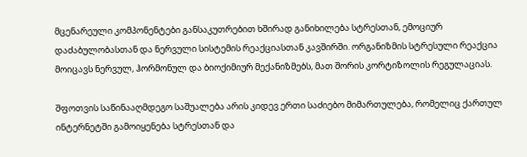მცენარეული კომპონენტები განსაკუთრებით ხშირად განიხილება სტრესთან, ემოციურ დაძაბულობასთან და ნერვული სისტემის რეაქციასთან კავშირში. ორგანიზმის სტრესული რეაქცია მოიცავს ნერვულ, ჰორმონულ და ბიოქიმიურ მექანიზმებს, მათ შორის კორტიზოლის რეგულაციას.

შფოთვის საწინააღმდეგო საშუალება არის კიდევ ერთი საძიებო მიმართულება, რომელიც ქართულ ინტერნეტში გამოიყენება სტრესთან და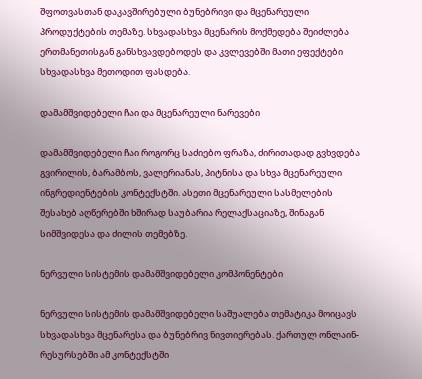შფოთვასთან დაკავშირებული ბუნებრივი და მცენარეული პროდუქტების თემაზე. სხვადასხვა მცენარის მოქმედება შეიძლება ერთმანეთისგან განსხვავდებოდეს და კვლევებში მათი ეფექტები სხვადასხვა მეთოდით ფასდება.

დამამშვიდებელი ჩაი და მცენარეული ნარევები

დამამშვიდებელი ჩაი როგორც საძიებო ფრაზა, ძირითადად გვხვდება გვირილის, ბარამბოს, ვალერიანას, პიტნისა და სხვა მცენარეული ინგრედიენტების კონტექსტში. ასეთი მცენარეული სასმელების შესახებ აღწერებში ხშირად საუბარია რელაქსაციაზე, შინაგან სიმშვიდესა და ძილის თემებზე.

ნერვული სისტემის დამამშვიდებელი კომპონენტები

ნერვული სისტემის დამამშვიდებელი საშუალება თემატიკა მოიცავს სხვადასხვა მცენარესა და ბუნებრივ ნივთიერებას. ქართულ ონლაინ-რესურსებში ამ კონტექსტში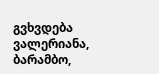გვხვდება ვალერიანა, ბარამბო,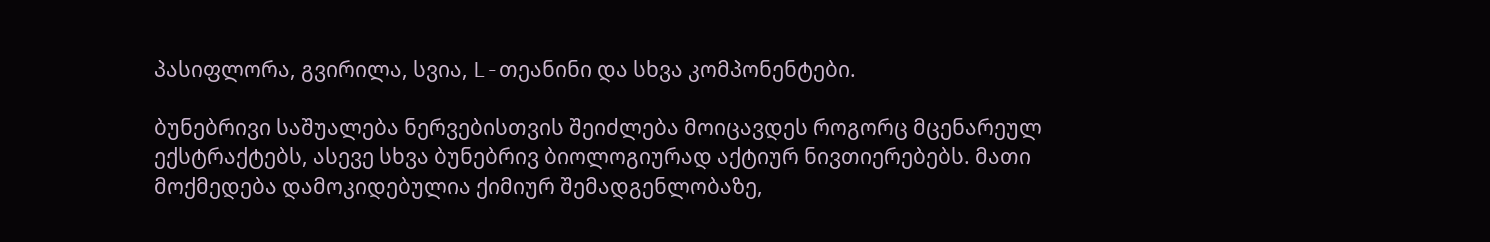პასიფლორა, გვირილა, სვია, L-თეანინი და სხვა კომპონენტები.

ბუნებრივი საშუალება ნერვებისთვის შეიძლება მოიცავდეს როგორც მცენარეულ ექსტრაქტებს, ასევე სხვა ბუნებრივ ბიოლოგიურად აქტიურ ნივთიერებებს. მათი მოქმედება დამოკიდებულია ქიმიურ შემადგენლობაზე,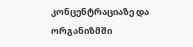კონცენტრაციაზე და ორგანიზმში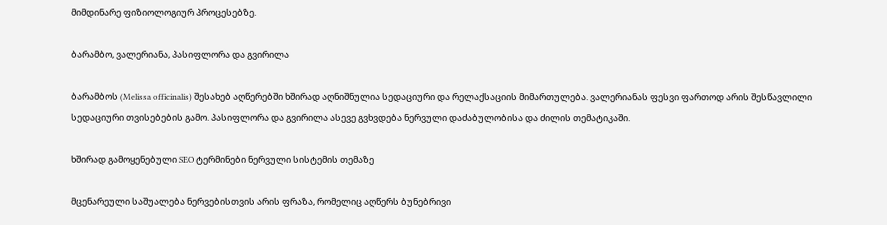მიმდინარე ფიზიოლოგიურ პროცესებზე.

ბარამბო, ვალერიანა, პასიფლორა და გვირილა

ბარამბოს (Melissa officinalis) შესახებ აღწერებში ხშირად აღნიშნულია სედაციური და რელაქსაციის მიმართულება. ვალერიანას ფესვი ფართოდ არის შესწავლილი სედაციური თვისებების გამო. პასიფლორა და გვირილა ასევე გვხვდება ნერვული დაძაბულობისა და ძილის თემატიკაში.

ხშირად გამოყენებული SEO ტერმინები ნერვული სისტემის თემაზე

მცენარეული საშუალება ნერვებისთვის არის ფრაზა, რომელიც აღწერს ბუნებრივი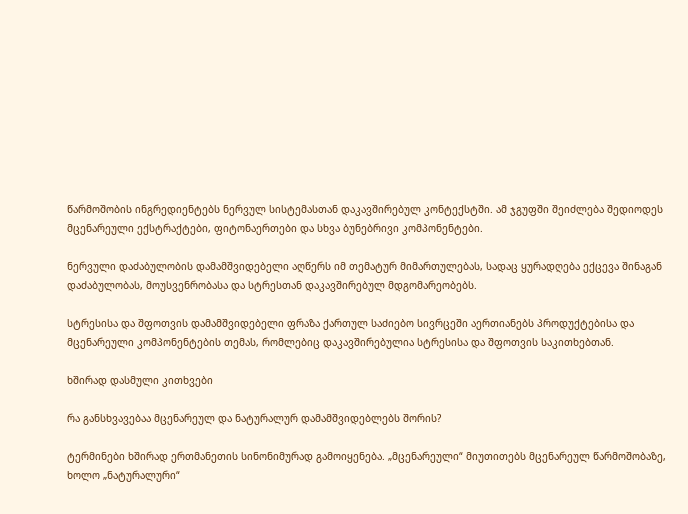წარმოშობის ინგრედიენტებს ნერვულ სისტემასთან დაკავშირებულ კონტექსტში. ამ ჯგუფში შეიძლება შედიოდეს მცენარეული ექსტრაქტები, ფიტონაერთები და სხვა ბუნებრივი კომპონენტები.

ნერვული დაძაბულობის დამამშვიდებელი აღწერს იმ თემატურ მიმართულებას, სადაც ყურადღება ექცევა შინაგან დაძაბულობას, მოუსვენრობასა და სტრესთან დაკავშირებულ მდგომარეობებს.

სტრესისა და შფოთვის დამამშვიდებელი ფრაზა ქართულ საძიებო სივრცეში აერთიანებს პროდუქტებისა და მცენარეული კომპონენტების თემას, რომლებიც დაკავშირებულია სტრესისა და შფოთვის საკითხებთან.

ხშირად დასმული კითხვები

რა განსხვავებაა მცენარეულ და ნატურალურ დამამშვიდებლებს შორის?

ტერმინები ხშირად ერთმანეთის სინონიმურად გამოიყენება. „მცენარეული“ მიუთითებს მცენარეულ წარმოშობაზე, ხოლო „ნატურალური“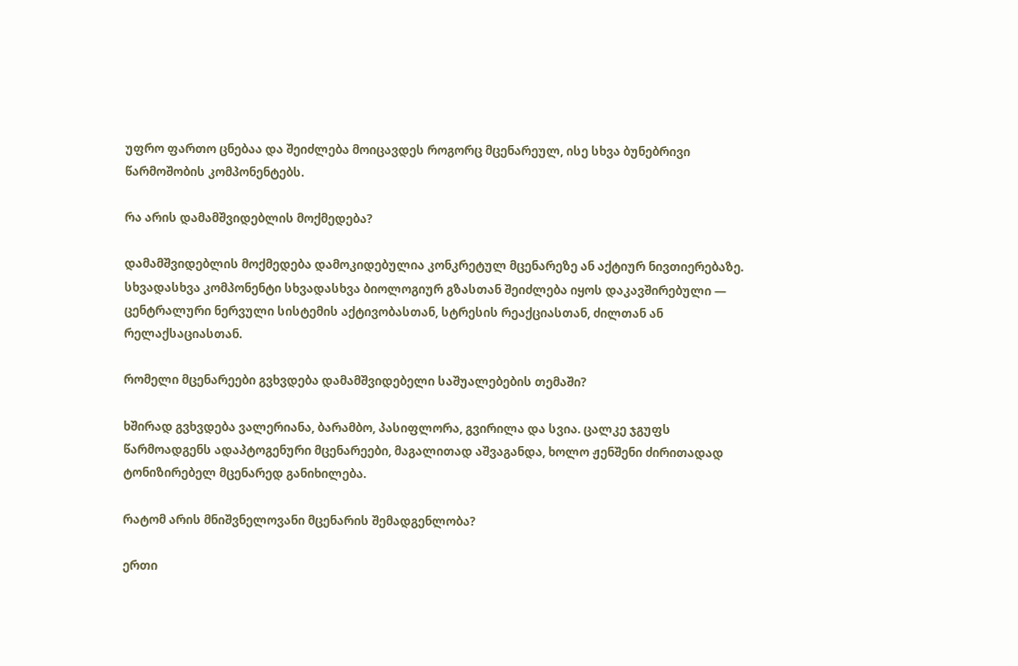უფრო ფართო ცნებაა და შეიძლება მოიცავდეს როგორც მცენარეულ, ისე სხვა ბუნებრივი წარმოშობის კომპონენტებს.

რა არის დამამშვიდებლის მოქმედება?

დამამშვიდებლის მოქმედება დამოკიდებულია კონკრეტულ მცენარეზე ან აქტიურ ნივთიერებაზე. სხვადასხვა კომპონენტი სხვადასხვა ბიოლოგიურ გზასთან შეიძლება იყოს დაკავშირებული — ცენტრალური ნერვული სისტემის აქტივობასთან, სტრესის რეაქციასთან, ძილთან ან რელაქსაციასთან.

რომელი მცენარეები გვხვდება დამამშვიდებელი საშუალებების თემაში?

ხშირად გვხვდება ვალერიანა, ბარამბო, პასიფლორა, გვირილა და სვია. ცალკე ჯგუფს წარმოადგენს ადაპტოგენური მცენარეები, მაგალითად აშვაგანდა, ხოლო ჟენშენი ძირითადად ტონიზირებელ მცენარედ განიხილება.

რატომ არის მნიშვნელოვანი მცენარის შემადგენლობა?

ერთი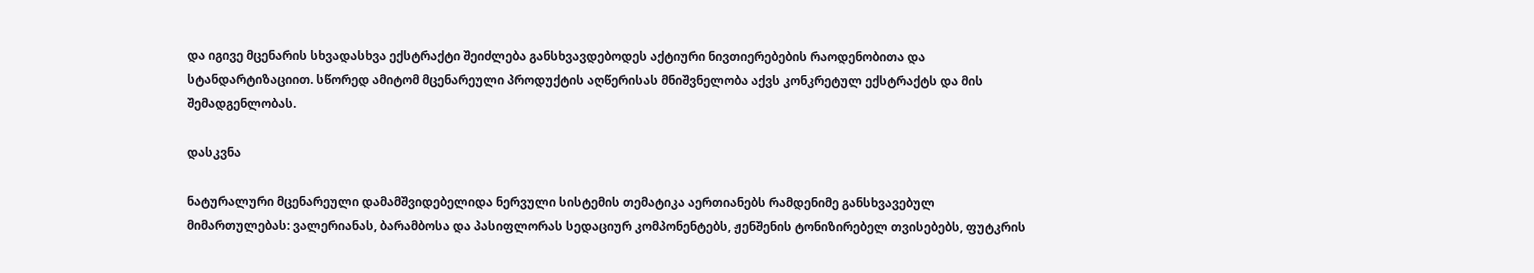და იგივე მცენარის სხვადასხვა ექსტრაქტი შეიძლება განსხვავდებოდეს აქტიური ნივთიერებების რაოდენობითა და სტანდარტიზაციით. სწორედ ამიტომ მცენარეული პროდუქტის აღწერისას მნიშვნელობა აქვს კონკრეტულ ექსტრაქტს და მის შემადგენლობას.

დასკვნა

ნატურალური მცენარეული დამამშვიდებელიდა ნერვული სისტემის თემატიკა აერთიანებს რამდენიმე განსხვავებულ მიმართულებას: ვალერიანას, ბარამბოსა და პასიფლორას სედაციურ კომპონენტებს, ჟენშენის ტონიზირებელ თვისებებს, ფუტკრის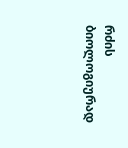რძის ბიოლოგიურად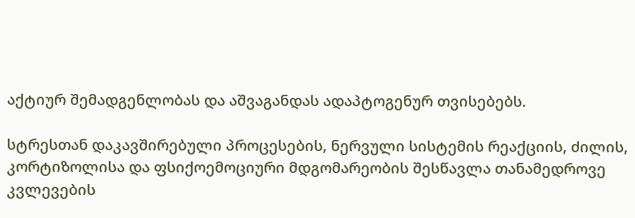აქტიურ შემადგენლობას და აშვაგანდას ადაპტოგენურ თვისებებს.

სტრესთან დაკავშირებული პროცესების, ნერვული სისტემის რეაქციის, ძილის, კორტიზოლისა და ფსიქოემოციური მდგომარეობის შესწავლა თანამედროვე კვლევების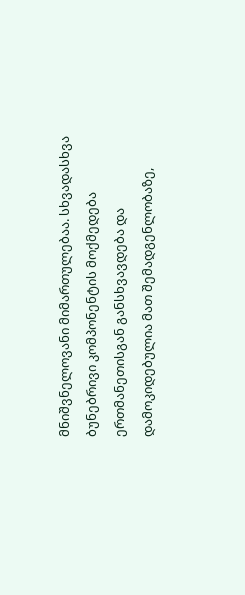მნიშვნელოვანი მიმართულებაა. სხვადასხვა ბუნებრივი კომპონენტის მოქმედება ერთმანეთისგან განსხვავდება და დამოკიდებულია მათ შემადგენლობაზე,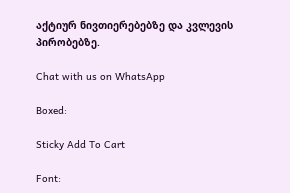აქტიურ ნივთიერებებზე და კვლევის პირობებზე.

Chat with us on WhatsApp

Boxed:

Sticky Add To Cart

Font: